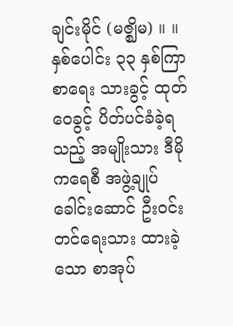ချင်းမိုင် (မဇ္ဈိမ) ။ ။ နှစ်ပေါင်း ၃၃ နှစ်ကြာစာရေး သားခွင့် ထုတ်ဝေခွင့် ပိတ်ပင်ခံခဲ့ရသည့် အမျိုးသား ဒီမိုကရေစီ အဖွဲ့ချုပ်ခေါင်းဆောင် ဦးဝင်းတင်ရေးသား ထားခဲ့သော စာအုပ်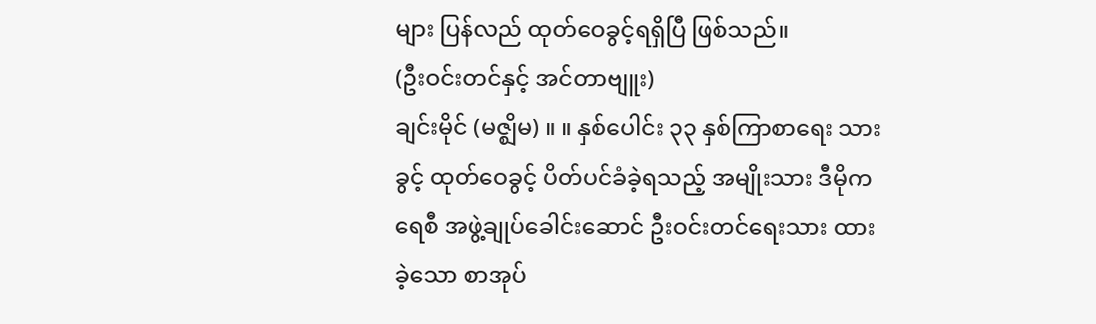များ ပြန်လည် ထုတ်ဝေခွင့်ရရှိပြီ ဖြစ်သည်။
(ဦးဝင်းတင်နှင့် အင်တာဗျူး)
ချင်းမိုင် (မဇ္ဈိမ) ။ ။ နှစ်ပေါင်း ၃၃ နှစ်ကြာစာရေး သားခွင့် ထုတ်ဝေခွင့် ပိတ်ပင်ခံခဲ့ရသည့် အမျိုးသား ဒီမိုကရေစီ အဖွဲ့ချုပ်ခေါင်းဆောင် ဦးဝင်းတင်ရေးသား ထားခဲ့သော စာအုပ်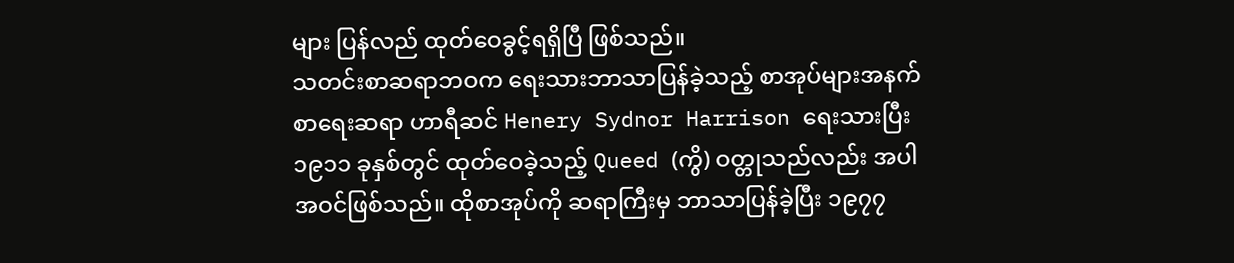များ ပြန်လည် ထုတ်ဝေခွင့်ရရှိပြီ ဖြစ်သည်။
သတင်းစာဆရာဘဝက ရေးသားဘာသာပြန်ခဲ့သည့် စာအုပ်များအနက် စာရေးဆရာ ဟာရီဆင် Henery Sydnor Harrison ရေးသားပြီး ၁၉၁၁ ခုနှစ်တွင် ထုတ်ဝေခဲ့သည့် Queed (ကွိ) ဝတ္တုသည်လည်း အပါ အဝင်ဖြစ်သည်။ ထိုစာအုပ်ကို ဆရာကြီးမှ ဘာသာပြန်ခဲ့ပြီး ၁၉၇၇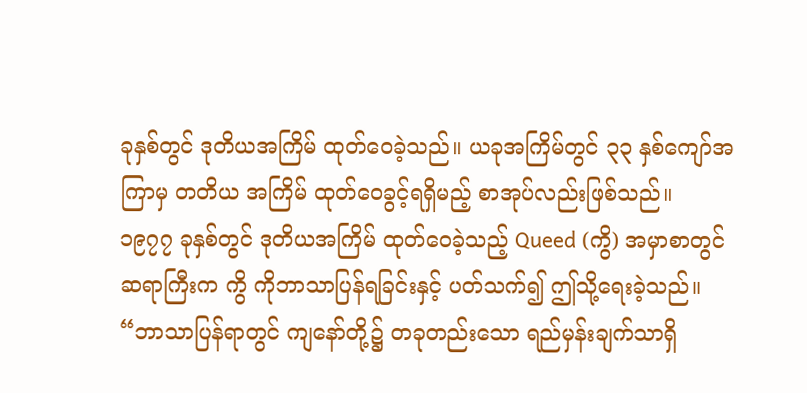ခုနှစ်တွင် ဒုတိယအကြိမ် ထုတ်ဝေခဲ့သည်။ ယခုအကြိမ်တွင် ၃၃ နှစ်ကျော်အကြာမှ တတိယ အကြိမ် ထုတ်ဝေခွင့်ရရှိမည့် စာအုပ်လည်းဖြစ်သည်။
၁၉၇၇ ခုနှစ်တွင် ဒုတိယအကြိမ် ထုတ်ဝေခဲ့သည့် Queed (ကွိ) အမှာစာတွင် ဆရာကြီးက ကွိ ကိုဘာသာပြန်ရခြင်းနှင့် ပတ်သက်၍ ဤသို့ရေးခဲ့သည်။
“ဘာသာပြန်ရာတွင် ကျနော်တို့၌ တခုတည်းသော ရည်မှန်းချက်သာရှိ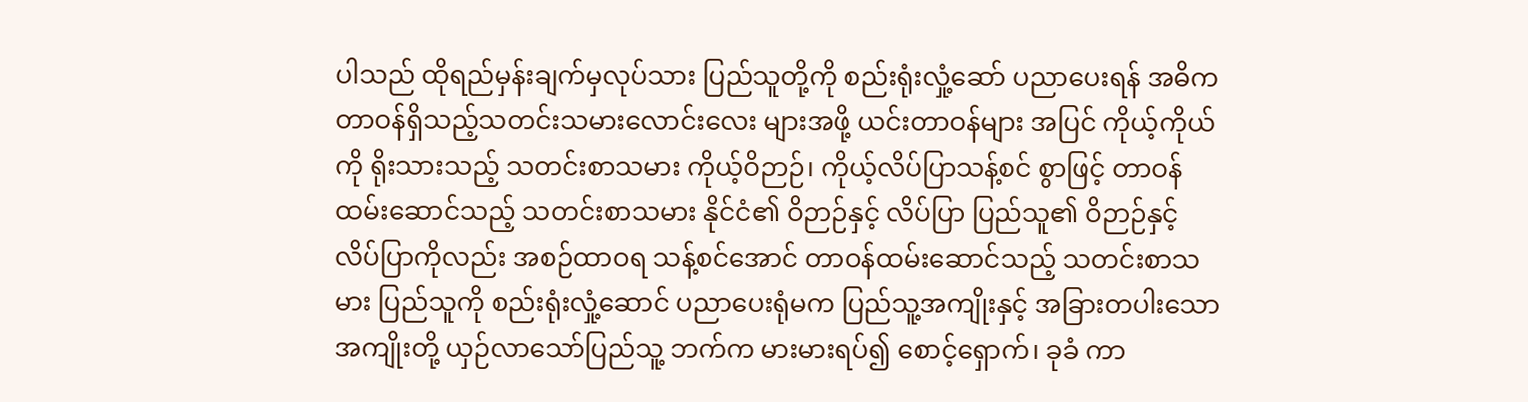ပါသည် ထိုရည်မှန်းချက်မှလုပ်သား ပြည်သူတို့ကို စည်းရုံးလှုံ့ဆော် ပညာပေးရန် အဓိကတာဝန်ရှိသည့်သတင်းသမားလောင်းလေး များအဖို့ ယင်းတာဝန်များ အပြင် ကိုယ့်ကိုယ်ကို ရိုးသားသည့် သတင်းစာသမား ကိုယ့်ဝိဉာဉ်၊ ကိုယ့်လိပ်ပြာသန့်စင် စွာဖြင့် တာဝန် ထမ်းဆောင်သည့် သတင်းစာသမား နိုင်ငံ၏ ဝိဉာဉ်နှင့် လိပ်ပြာ ပြည်သူ၏ ဝိဉာဉ်နှင့် လိပ်ပြာကိုလည်း အစဉ်ထာဝရ သန့်စင်အောင် တာဝန်ထမ်းဆောင်သည့် သတင်းစာသမား ပြည်သူကို စည်းရုံးလှုံ့ဆောင် ပညာပေးရုံမက ပြည်သူ့အကျိုးနှင့် အခြားတပါးသောအကျိုးတို့ ယှဉ်လာသော်ပြည်သူ့ ဘက်က မားမားရပ်၍ စောင့်ရှောက်၊ ခုခံ ကာ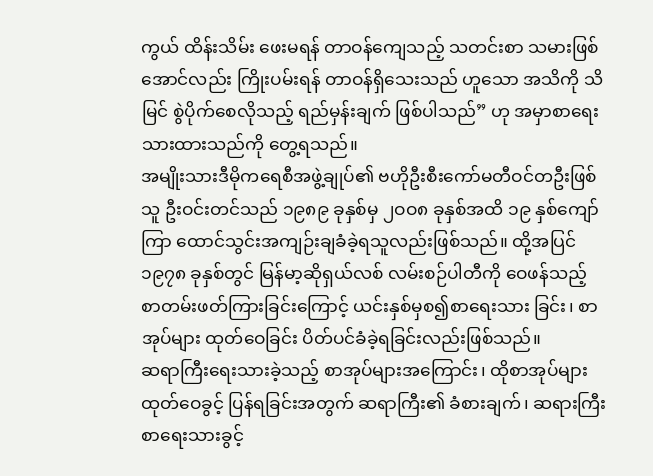ကွယ် ထိန်းသိမ်း ဖေးမရန် တာဝန်ကျေသည့် သတင်းစာ သမားဖြစ်အောင်လည်း ကြိုးပမ်းရန် တာဝန်ရှိသေးသည် ဟူသော အသိကို သိမြင် စွဲပိုက်စေလိုသည့် ရည်မှန်းချက် ဖြစ်ပါသည်” ဟု အမှာစာရေးသားထားသည်ကို တွေ့ရသည်။
အမျိုးသားဒီမိုကရေစီအဖွဲ့ချုပ်၏ ဗဟိုဦးစီးကော်မတီဝင်တဦးဖြစ်သူ ဦးဝင်းတင်သည် ၁၉၈၉ ခုနှစ်မှ ၂ဝဝ၈ ခုနှစ်အထိ ၁၉ နှစ်ကျော်ကြာ ထောင်သွင်းအကျဉ်းချခံခဲ့ရသူလည်းဖြစ်သည်။ ထို့အပြင် ၁၉၇၈ ခုနှစ်တွင် မြန်မာ့ဆိုရှယ်လစ် လမ်းစဉ်ပါတီကို ဝေဖန်သည့် စာတမ်းဖတ်ကြားခြင်းကြောင့် ယင်းနှစ်မှစ၍စာရေးသား ခြင်း၊ စာအုပ်များ ထုတ်ဝေခြင်း ပိတ်ပင်ခံခဲ့ရခြင်းလည်းဖြစ်သည်။
ဆရာကြီးရေးသားခဲ့သည့် စာအုပ်များအကြောင်း၊ ထိုစာအုပ်များ ထုတ်ဝေခွင့် ပြန်ရခြင်းအတွက် ဆရာကြီး၏ ခံစားချက်၊ ဆရားကြီး စာရေးသားခွင့်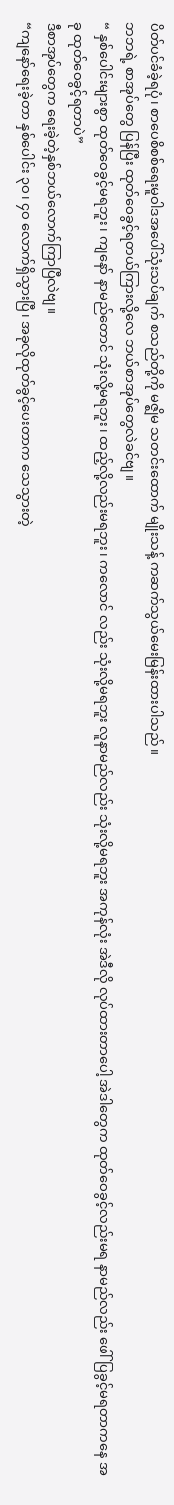ပိတ်ပင်ခံခဲ့ရပုံ၊ စာပေစိစစ်ရေးမူဝါဒအပေါ်သုံးသပ်ချက် စသည်တို့ကို မဇ္ဈိမ သတင်းထောက် မျိုးသန့် ကဆက်သွယ်မေးမြန်းထားပါသည်။
ဘဘရဲ့ စာအုပ်တွေ ပြန်ပြီး ထုတ်ဝေခွင့်ရတယ်ကြားလို့လေ ဘယ်စာအုပ်တွေလဲခင်ဗျ။
“ နှစ်ပေါင်းများစွာ ထုတ်ဝေခွင့်မရဘူး၊ ကျနော် နာမည်တောင် သုံးလို့မရဘူး၊ ထည့်လို့လည်းမရဘူး၊ ကလောင် လည်း သုံးလို့မရဘူး လူနာမည်လည်း သုံးလို့မရဘူး အကုန်လုံး အဲဒီလို လုပ်ထားတာပေါ့ အဲဒါတွေက ထုတ်ဝေခွင့်လည်းမရ နာမည်လည်း ဖေါ်ပြခွင့်မရတာကနေ အခု ထုတ်ဝေခွင့်ရတာပဲ”
ဒီစာအုပ်တွေက ရေးခဲ့တဲ့နှစ်ဘယ်လောက်ကြာပြီလဲဗျ။
“ကျနော်ရေးခဲ့တာ နှစ်ပေါင်း ၃ဝ၊ ၄ဝ လောက်ရှိသွားပြီ၊ အခုလိုထုတ်ခွင့်ပေးတာက သေသွားတဲ့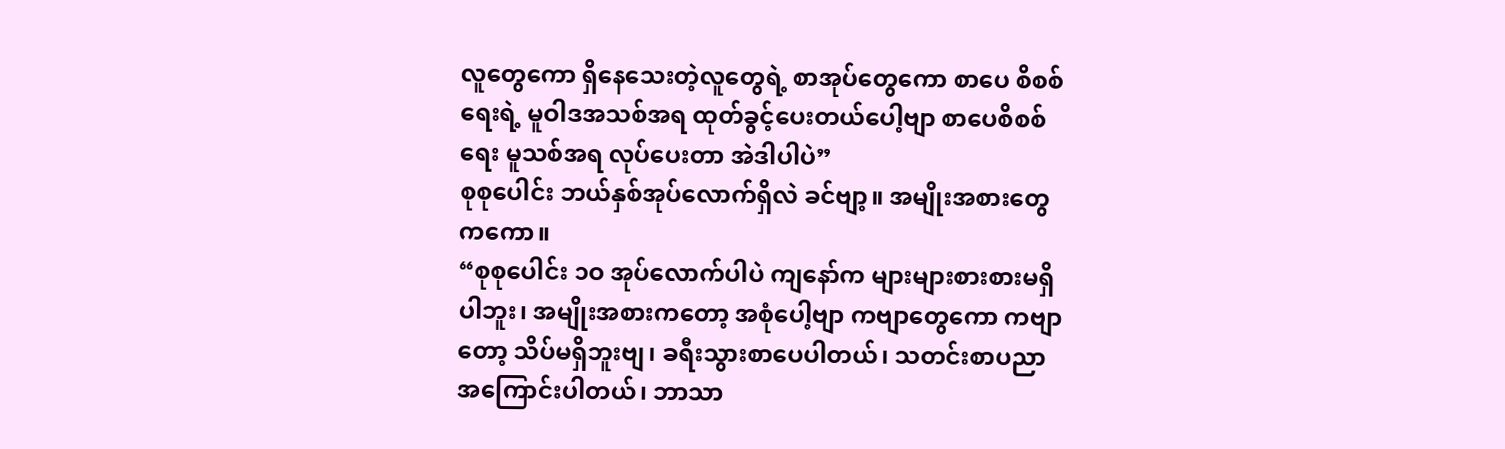လူတွေကော ရှိနေသေးတဲ့လူတွေရဲ့ စာအုပ်တွေကော စာပေ စိစစ်ရေးရဲ့ မူဝါဒအသစ်အရ ထုတ်ခွင့်ပေးတယ်ပေါ့ဗျာ စာပေစိစစ်ရေး မူသစ်အရ လုပ်ပေးတာ အဲဒါပါပဲ”
စုစုပေါင်း ဘယ်နှစ်အုပ်လောက်ရှိလဲ ခင်ဗျာ့။ အမျိုးအစားတွေကကော။
“စုစုပေါင်း ၁ဝ အုပ်လောက်ပါပဲ ကျနော်က များများစားစားမရှိပါဘူး၊ အမျိုးအစားကတော့ အစုံပေါ့ဗျာ ကဗျာတွေကော ကဗျာတော့ သိပ်မရှိဘူးဗျ၊ ခရီးသွားစာပေပါတယ်၊ သတင်းစာပညာအကြောင်းပါတယ်၊ ဘာသာ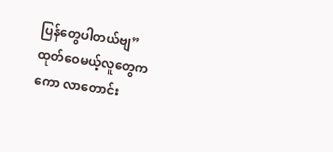ပြန်တွေပါတယ်ဗျ”
ထုတ်ဝေမယ့်လူတွေကကော လာတောင်း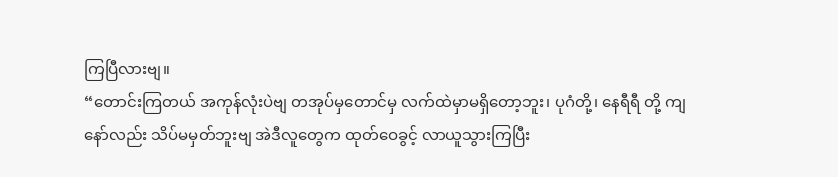ကြပြီလားဗျ။
“တောင်းကြတယ် အကုန်လုံးပဲဗျ တအုပ်မှတောင်မှ လက်ထဲမှာမရှိတော့ဘူး၊ ပုဂံတို့၊ နေရီရီ တို့ ကျနော်လည်း သိပ်မမှတ်ဘူးဗျ အဲဒီလူတွေက ထုတ်ဝေခွင့် လာယူသွားကြပြီး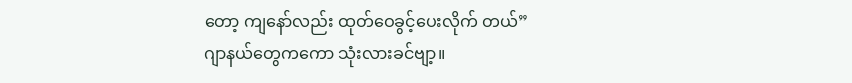တော့ ကျနော်လည်း ထုတ်ဝေခွင့်ပေးလိုက် တယ်”
ဂျာနယ်တွေကကော သုံးလားခင်ဗျာ့။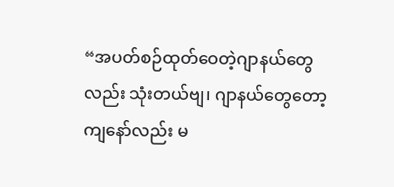“အပတ်စဉ်ထုတ်ဝေတဲ့ဂျာနယ်တွေလည်း သုံးတယ်ဗျ၊ ဂျာနယ်တွေတော့ ကျနော်လည်း မ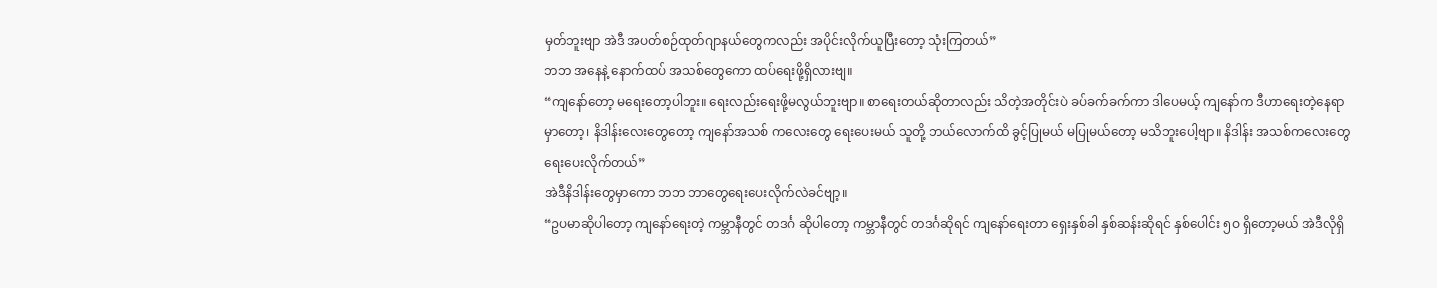မှတ်ဘူးဗျာ အဲဒီ အပတ်စဉ်ထုတ်ဂျာနယ်တွေကလည်း အပိုင်းလိုက်ယူပြီးတော့ သုံးကြတယ်”
ဘဘ အနေနဲ့ နောက်ထပ် အသစ်တွေကော ထပ်ရေးဖို့ရှိလားဗျ။
“ကျနော်တော့ မရေးတော့ပါဘူး။ ရေးလည်းရေးဖို့မလွယ်ဘူးဗျာ။ စာရေးတယ်ဆိုတာလည်း သိတဲ့အတိုင်းပဲ ခပ်ခက်ခက်ကာ ဒါပေမယ့် ကျနော်က ဒီဟာရေးတဲ့နေရာမှာတော့၊ နိဒါန်းလေးတွေတော့ ကျနော်အသစ် ကလေးတွေ ရေးပေးမယ် သူတို့ ဘယ်လောက်ထိ ခွင့်ပြုမယ် မပြုမယ်တော့ မသိဘူးပေါ့ဗျာ။ နိဒါန်း အသစ်ကလေးတွေ ရေးပေးလိုက်တယ်”
အဲဒီနိဒါန်းတွေမှာကော ဘဘ ဘာတွေရေးပေးလိုက်လဲခင်ဗျာ့။
“ဥပမာဆိုပါတော့ ကျနော်ရေးတဲ့ ကမ္ဘာနီတွင် တဒင်္ဂ ဆိုပါတော့ ကမ္ဘာနီတွင် တဒင်္ဂဆိုရင် ကျနော်ရေးတာ ရှေးနှစ်ခါ နှစ်ဆန်းဆိုရင် နှစ်ပေါင်း ၅ဝ ရှိတော့မယ် အဲဒီလိုရှိ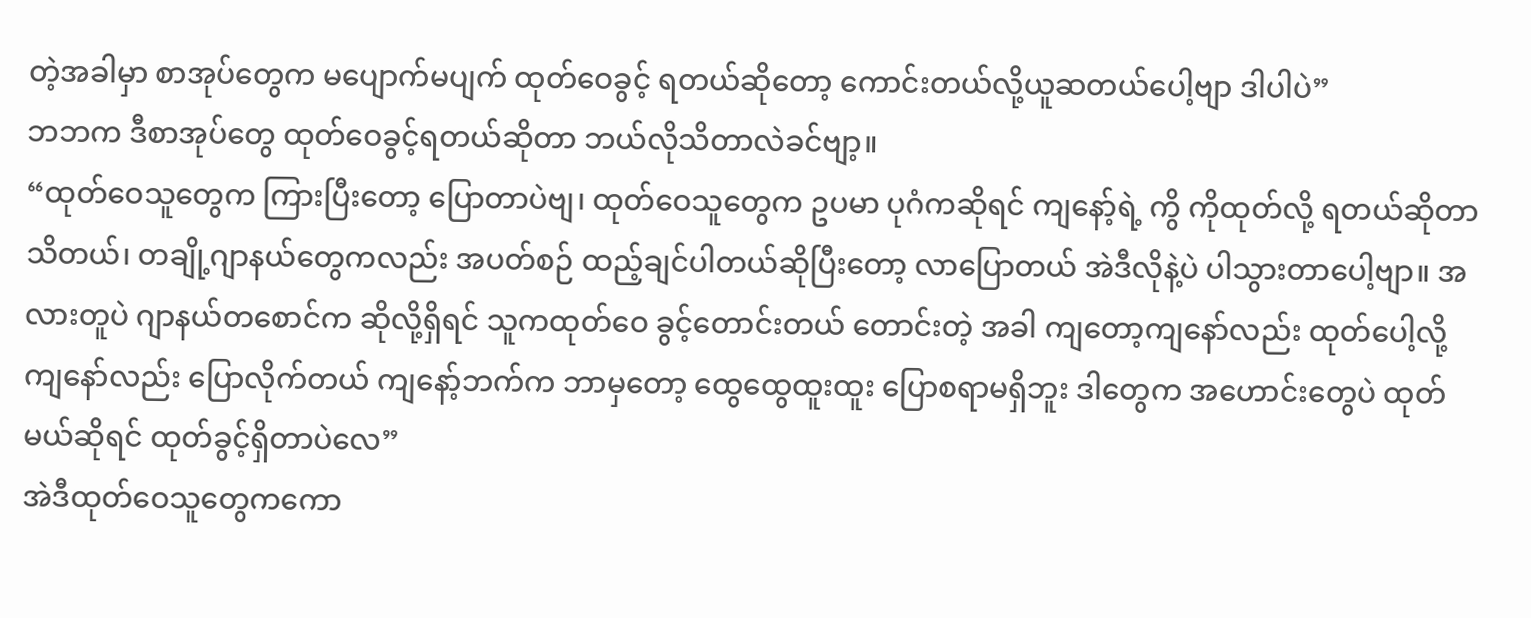တဲ့အခါမှာ စာအုပ်တွေက မပျောက်မပျက် ထုတ်ဝေခွင့် ရတယ်ဆိုတော့ ကောင်းတယ်လို့ယူဆတယ်ပေါ့ဗျာ ဒါပါပဲ”
ဘဘက ဒီစာအုပ်တွေ ထုတ်ဝေခွင့်ရတယ်ဆိုတာ ဘယ်လိုသိတာလဲခင်ဗျာ့။
“ထုတ်ဝေသူတွေက ကြားပြီးတော့ ပြောတာပဲဗျ၊ ထုတ်ဝေသူတွေက ဥပမာ ပုဂံကဆိုရင် ကျနော့်ရဲ့ ကွိ ကိုထုတ်လို့ ရတယ်ဆိုတာသိတယ်၊ တချို့ဂျာနယ်တွေကလည်း အပတ်စဉ် ထည့်ချင်ပါတယ်ဆိုပြီးတော့ လာပြောတယ် အဲဒီလိုနဲ့ပဲ ပါသွားတာပေါ့ဗျာ။ အလားတူပဲ ဂျာနယ်တစောင်က ဆိုလို့ရှိရင် သူကထုတ်ဝေ ခွင့်တောင်းတယ် တောင်းတဲ့ အခါ ကျတော့ကျနော်လည်း ထုတ်ပေါ့လို့ ကျနော်လည်း ပြောလိုက်တယ် ကျနော့်ဘက်က ဘာမှတော့ ထွေထွေထူးထူး ပြောစရာမရှိဘူး ဒါတွေက အဟောင်းတွေပဲ ထုတ်မယ်ဆိုရင် ထုတ်ခွင့်ရှိတာပဲလေ”
အဲဒီထုတ်ဝေသူတွေကကော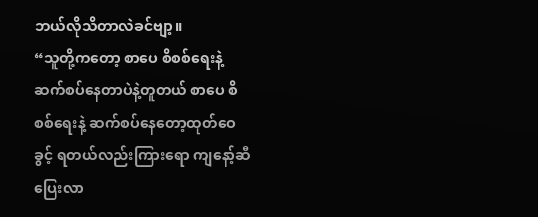ဘယ်လိုသိတာလဲခင်ဗျာ့။
“သူတို့ကတော့ စာပေ စိစစ်ရေးနဲ့ ဆက်စပ်နေတာပဲနဲ့တူတယ် စာပေ စိစစ်ရေးနဲ့ ဆက်စပ်နေတော့ထုတ်ဝေ ခွင့် ရတယ်လည်းကြားရော ကျနော့်ဆီပြေးလာ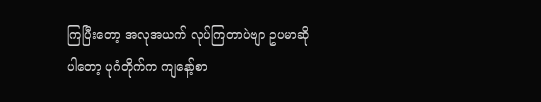ကြပြီးတော့ အလုအယက် လုပ်ကြတာပဲဗျာ ဥပမာဆိုပါတော့ ပုဂံတိုက်က ကျနော့်စာ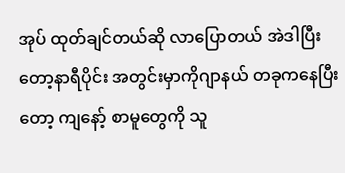အုပ် ထုတ်ချင်တယ်ဆို လာပြောတယ် အဲဒါပြီးတော့နာရီပိုင်း အတွင်းမှာကိုဂျာနယ် တခုကနေပြီးတော့ ကျနော့် စာမူတွေကို သူ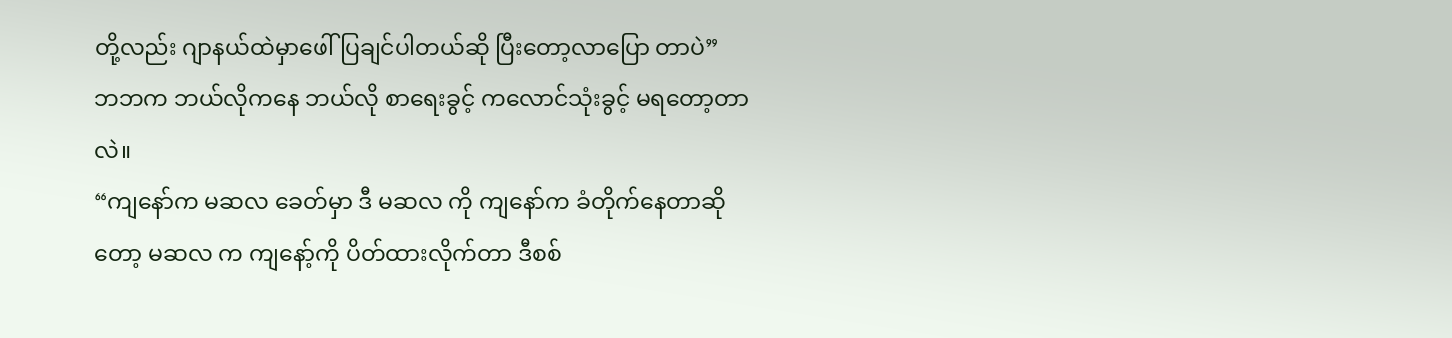တို့လည်း ဂျာနယ်ထဲမှာဖေါ်ပြချင်ပါတယ်ဆို ပြီးတော့လာပြော တာပဲ”
ဘဘက ဘယ်လိုကနေ ဘယ်လို စာရေးခွင့် ကလောင်သုံးခွင့် မရတော့တာလဲ။
“ကျနော်က မဆလ ခေတ်မှာ ဒီ မဆလ ကို ကျနော်က ခံတိုက်နေတာဆိုတော့ မဆလ က ကျနော့်ကို ပိတ်ထားလိုက်တာ ဒီစစ်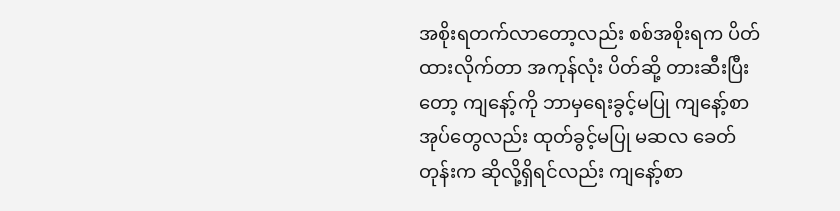အစိုးရတက်လာတော့လည်း စစ်အစိုးရက ပိတ်ထားလိုက်တာ အကုန်လုံး ပိတ်ဆို့ တားဆီးပြီးတော့ ကျနော့်ကို ဘာမှရေးခွင့်မပြု ကျနော့်စာအုပ်တွေလည်း ထုတ်ခွင့်မပြု မဆလ ခေတ်တုန်းက ဆိုလို့ရှိရင်လည်း ကျနော့်စာ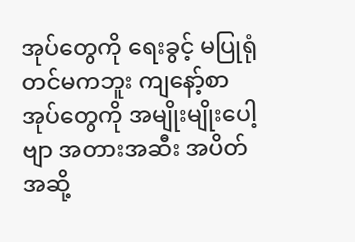အုပ်တွေကို ရေးခွင့် မပြုရုံတင်မကဘူး ကျနော့်စာအုပ်တွေကို အမျိုးမျိုးပေါ့ဗျာ အတားအဆီး အပိတ်အဆို့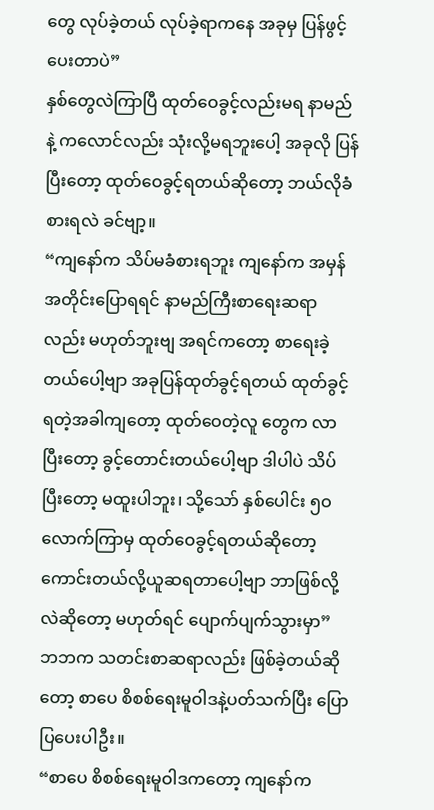တွေ လုပ်ခဲ့တယ် လုပ်ခဲ့ရာကနေ အခုမှ ပြန်ဖွင့်ပေးတာပဲ”
နှစ်တွေလဲကြာပြီ ထုတ်ဝေခွင့်လည်းမရ နာမည်နဲ့ ကလောင်လည်း သုံးလို့မရဘူးပေါ့ အခုလို ပြန်ပြီးတော့ ထုတ်ဝေခွင့်ရတယ်ဆိုတော့ ဘယ်လိုခံစားရလဲ ခင်ဗျာ့။
“ကျနော်က သိပ်မခံစားရဘူး ကျနော်က အမှန်အတိုင်းပြောရရင် နာမည်ကြီးစာရေးဆရာလည်း မဟုတ်ဘူးဗျ အရင်ကတော့ စာရေးခဲ့တယ်ပေါ့ဗျာ အခုပြန်ထုတ်ခွင့်ရတယ် ထုတ်ခွင့်ရတဲ့အခါကျတော့ ထုတ်ဝေတဲ့လူ တွေက လာပြီးတော့ ခွင့်တောင်းတယ်ပေါ့ဗျာ ဒါပါပဲ သိပ်ပြီးတော့ မထူးပါဘူး၊ သို့သော် နှစ်ပေါင်း ၅ဝ လောက်ကြာမှ ထုတ်ဝေခွင့်ရတယ်ဆိုတော့ ကောင်းတယ်လို့ယူဆရတာပေါ့ဗျာ ဘာဖြစ်လို့လဲဆိုတော့ မဟုတ်ရင် ပျောက်ပျက်သွားမှာ”
ဘဘက သတင်းစာဆရာလည်း ဖြစ်ခဲ့တယ်ဆိုတော့ စာပေ စိစစ်ရေးမူဝါဒနဲ့ပတ်သက်ပြီး ပြောပြပေးပါဦး။
“စာပေ စိစစ်ရေးမူဝါဒကတော့ ကျနော်က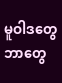မူဝါဒတွေ ဘာတွေ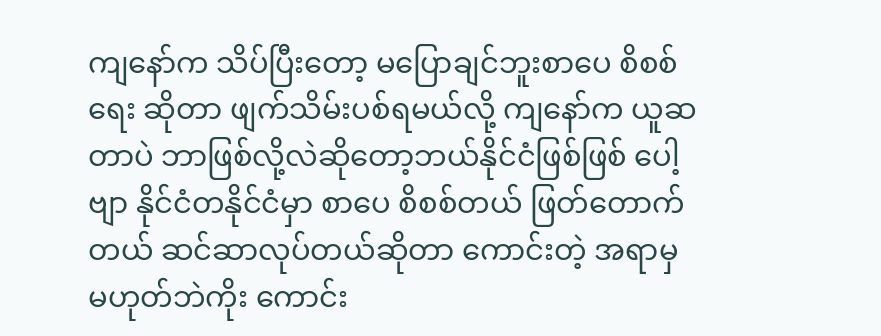ကျနော်က သိပ်ပြီးတော့ မပြောချင်ဘူးစာပေ စိစစ်ရေး ဆိုတာ ဖျက်သိမ်းပစ်ရမယ်လို့ ကျနော်က ယူဆတာပဲ ဘာဖြစ်လို့လဲဆိုတော့ဘယ်နိုင်ငံဖြစ်ဖြစ် ပေါ့ဗျာ နိုင်ငံတနိုင်ငံမှာ စာပေ စိစစ်တယ် ဖြတ်တောက်တယ် ဆင်ဆာလုပ်တယ်ဆိုတာ ကောင်းတဲ့ အရာမှ မဟုတ်ဘဲကိုး ကောင်း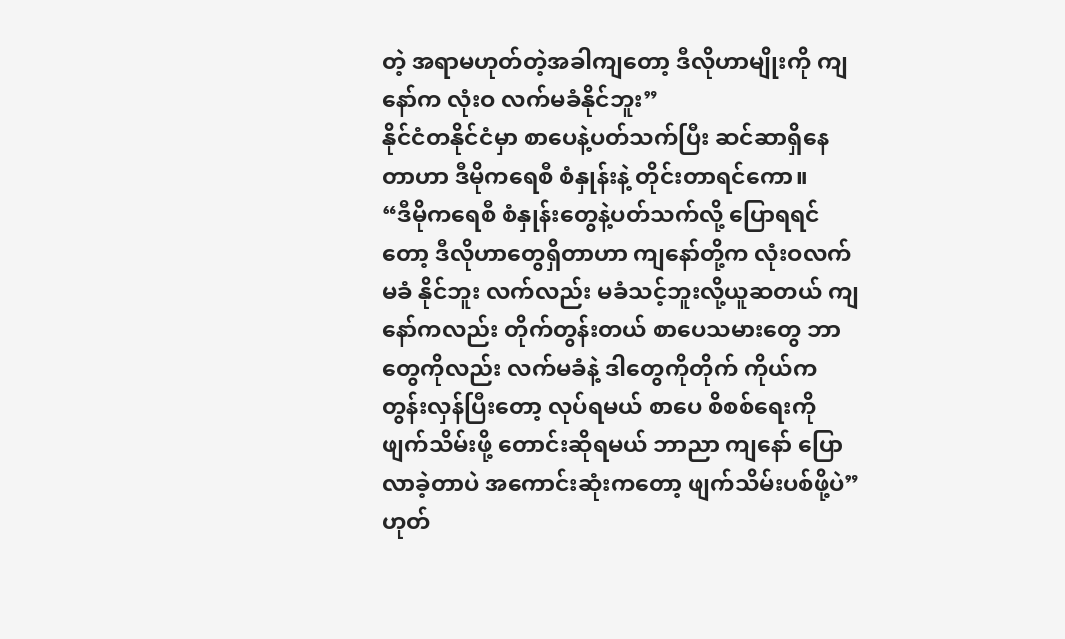တဲ့ အရာမဟုတ်တဲ့အခါကျတော့ ဒီလိုဟာမျိုးကို ကျနော်က လုံးဝ လက်မခံနိုင်ဘူး”
နိုင်ငံတနိုင်ငံမှာ စာပေနဲ့ပတ်သက်ပြီး ဆင်ဆာရှိနေတာဟာ ဒီမိုကရေစီ စံနှုန်းနဲ့ တိုင်းတာရင်ကော။
“ဒီမိုကရေစီ စံနှုန်းတွေနဲ့ပတ်သက်လို့ ပြောရရင်တော့ ဒီလိုဟာတွေရှိတာဟာ ကျနော်တို့က လုံးဝလက်မခံ နိုင်ဘူး လက်လည်း မခံသင့်ဘူးလို့ယူဆတယ် ကျနော်ကလည်း တိုက်တွန်းတယ် စာပေသမားတွေ ဘာတွေကိုလည်း လက်မခံနဲ့ ဒါတွေကိုတိုက် ကိုယ်က တွန်းလှန်ပြီးတော့ လုပ်ရမယ် စာပေ စိစစ်ရေးကို ဖျက်သိမ်းဖို့ တောင်းဆိုရမယ် ဘာညာ ကျနော် ပြောလာခဲ့တာပဲ အကောင်းဆုံးကတော့ ဖျက်သိမ်းပစ်ဖို့ပဲ”
ဟုတ်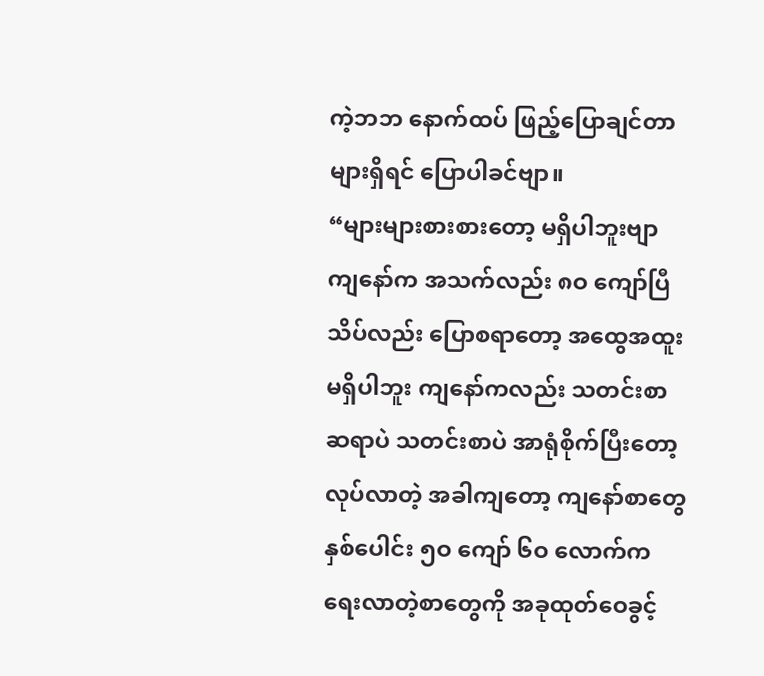ကဲ့ဘဘ နောက်ထပ် ဖြည့်ပြောချင်တာများရှိရင် ပြောပါခင်ဗျာ။
“များများစားစားတော့ မရှိပါဘူးဗျာ ကျနော်က အသက်လည်း ၈ဝ ကျော်ပြီ သိပ်လည်း ပြောစရာတော့ အထွေအထူး မရှိပါဘူး ကျနော်ကလည်း သတင်းစာဆရာပဲ သတင်းစာပဲ အာရုံစိုက်ပြီးတော့လုပ်လာတဲ့ အခါကျတော့ ကျနော်စာတွေ နှစ်ပေါင်း ၅ဝ ကျော် ၆ဝ လောက်က ရေးလာတဲ့စာတွေကို အခုထုတ်ဝေခွင့်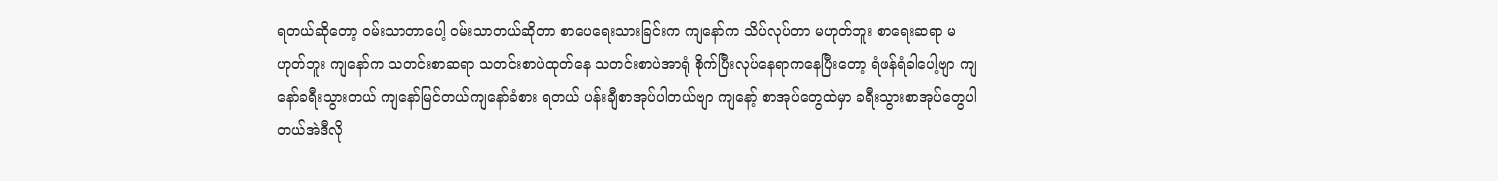ရတယ်ဆိုတော့ ဝမ်းသာတာပေါ့ ဝမ်းသာတယ်ဆိုတာ စာပေရေးသားခြင်းက ကျနော်က သိပ်လုပ်တာ မဟုတ်ဘူး စာရေးဆရာ မဟုတ်ဘူး ကျနော်က သတင်းစာဆရာ သတင်းစာပဲထုတ်နေ သတင်းစာပဲအာရုံ စိုက်ပြီးလုပ်နေရာကနေပြီးတော့ ရံဖန်ရံခါပေါ့ဗျာ ကျနော်ခရီးသွားတယ် ကျနော်မြင်တယ်ကျနော်ခံစား ရတယ် ပန်းချီစာအုပ်ပါတယ်ဗျာ ကျနော့် စာအုပ်တွေထဲမှာ ခရီးသွားစာအုပ်တွေပါတယ်အဲဒီလို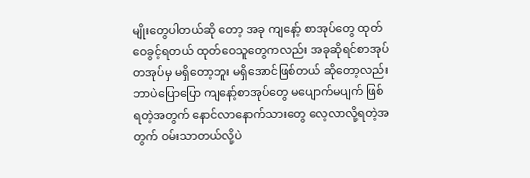မျိုးတွေပါတယ်ဆို တော့ အခု ကျနော့် စာအုပ်တွေ ထုတ်ဝေခွင့်ရတယ် ထုတ်ဝေသူတွေကလည်း အခုဆိုရင်စာအုပ်တအုပ်မှ မရှိတော့ဘူး မရှိအောင်ဖြစ်တယ် ဆိုတော့လည်း ဘာပဲပြောပြော ကျနော့်စာအုပ်တွေ မပျောက်မပျက် ဖြစ်ရတဲ့အတွက် နောင်လာနောက်သားတွေ လေ့လာလို့ရတဲ့အတွက် ဝမ်းသာတယ်လို့ပဲ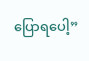ပြောရပေါ့”